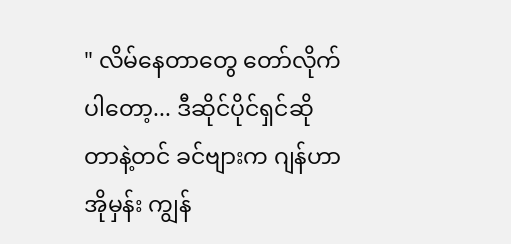" လိမ်နေတာတွေ တော်လိုက်ပါတော့... ဒီဆိုင်ပိုင်ရှင်ဆိုတာနဲ့တင် ခင်ဗျားက ဂျန်ဟာအိုမှန်း ကျွန်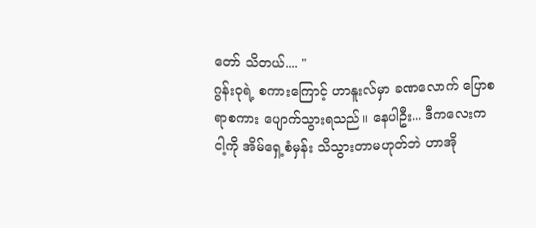တော် သိတယ်.... "
ဂွန်းဝုရဲ့ စကားကြောင့် ဟာနူးလ်မှာ ခဏလောက် ပြောစရာစကား ပျောက်သွားရသည်။ နေပါဦး... ဒီကလေးက ငါ့ကို အိမ်ရှေ့စံမှန်း သိသွားတာမဟုတ်ဘဲ ဟာအို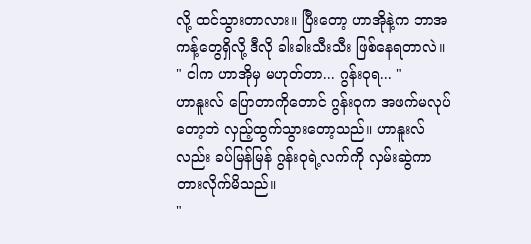လို့ ထင်သွားတာလား။ ပြီးတော့ ဟာအိုနဲ့က ဘာအကန့်တွေရှိလို့ ဒီလို ခါးခါးသီးသီး ဖြစ်နေရတာလဲ။
" ငါက ဟာအိုမှ မဟုတ်တာ... ဂွန်းဝုရ... "
ဟာနူးလ် ပြောတာကိုတောင် ဂွန်းဝုက အဖက်မလုပ်တော့ဘဲ လှည့်ထွက်သွားတော့သည်။ ဟာနူးလ်လည်း ခပ်မြန်မြန် ဂွန်းဝုရဲ့လက်ကို လှမ်းဆွဲကာ တားလိုက်မိသည်။
"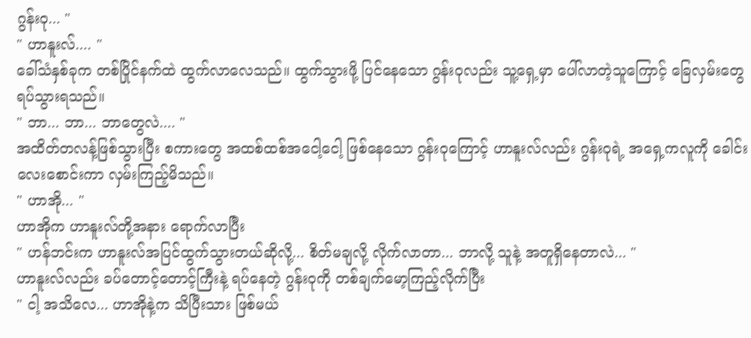ဂွန်းဝု... "
" ဟာနူးလ်.... "
ခေါ်သံနှစ်ခုက တစ်ပြိုင်နက်ထဲ ထွက်လာလေသည်။ ထွက်သွားဖို့ ပြင်နေသော ဂွန်းဝုလည်း သူ့ရှေ့မှာ ပေါ်လာတဲ့သူကြောင့် ခြေလှမ်းတွေ ရပ်သွားရသည်။
" ဘာ... ဘာ... ဘာတွေလဲ.... "
အထိတ်တလန့်ဖြစ်သွားပြီး စကားတွေ အထစ်ထစ်အငေါ့ငေါ့ ဖြစ်နေသော ဂွန်းဝုကြောင့် ဟာနူးလ်လည်း ဂွန်းဝုရဲ့ အရှေ့ကလူကို ခေါင်းလေးစောင်းကာ လှမ်းကြည့်မိသည်။
" ဟာအို... "
ဟာအိုက ဟာနူးလ်တို့အနား ရောက်လာပြီး
" ဟန်ဘင်းက ဟာနူးလ်အပြင်ထွက်သွားတယ်ဆိုလို့... စိတ်မချလို့ လိုက်လာတာ... ဘာလို့ သူနဲ့ အတူရှိနေတာလဲ... "
ဟာနူးလ်လည်း ခပ်တောင့်တောင့်ကြီးနဲ့ ရပ်နေတဲ့ ဂွန်းဝုကို တစ်ချက်မော့ကြည့်လိုက်ပြီး
" ငါ့ အသိလေ... ဟာအိုနဲ့က သိပြီးသား ဖြစ်မယ်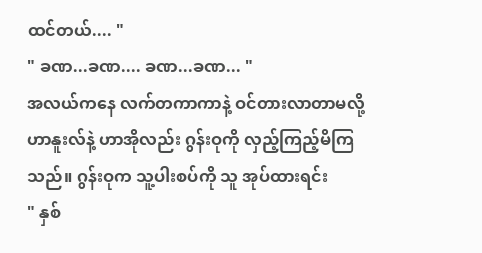ထင်တယ်.... "
" ခဏ...ခဏ.... ခဏ...ခဏ... "
အလယ်ကနေ လက်တကာကာနဲ့ ဝင်တားလာတာမလို့ ဟာနူးလ်နဲ့ ဟာအိုလည်း ဂွန်းဝုကို လှည့်ကြည့်မိကြသည်။ ဂွန်းဝုက သူ့ပါးစပ်ကို သူ အုပ်ထားရင်း
" နှစ်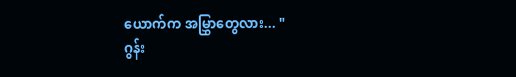ယောက်က အမြွှာတွေလား... "
ဂွန်း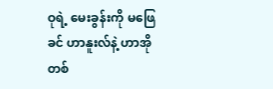ဝုရဲ့ မေးခွန်းကို မဖြေခင် ဟာနူးလ်နဲ့ ဟာအို တစ်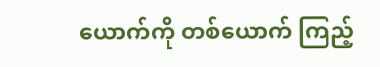ယောက်ကို တစ်ယောက် ကြည့်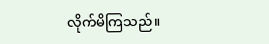လိုက်မိကြသည်။